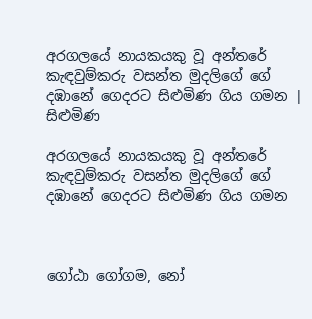අරගලයේ නායකයකු වූ අන්තරේ කැඳවුම්කරු වසන්ත මුදලිගේ ගේ දඹානේ ගෙදරට සිළුමිණ ගිය ගමන | සිළුමිණ

අරගලයේ නායකයකු වූ අන්තරේ කැඳවුම්කරු වසන්ත මුදලිගේ ගේ දඹානේ ගෙදරට සිළුමිණ ගිය ගමන



ගෝඨා ගෝගම, නෝ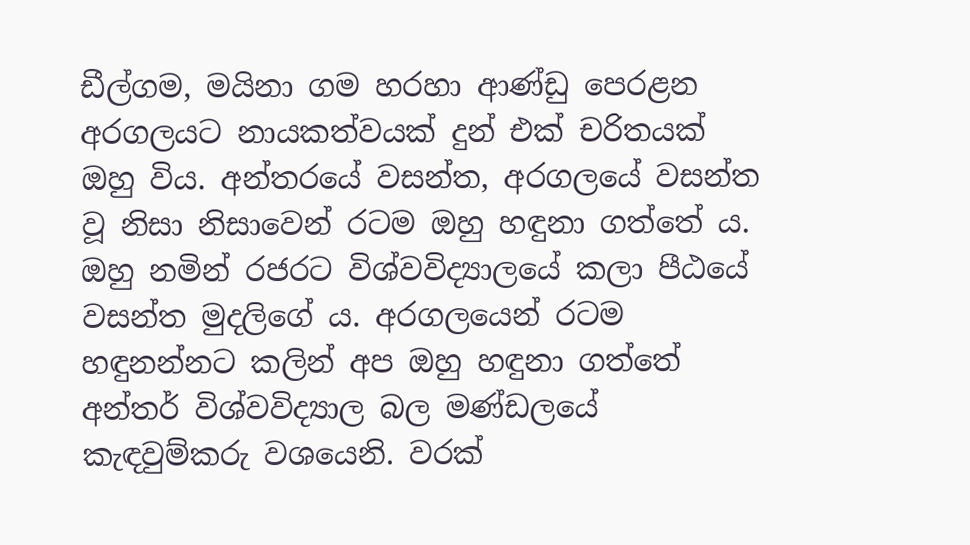ඩීල්ගම, මයිනා ගම හරහා ආණ්ඩු පෙරළන අරගලයට නායකත්වයක් දුන් එක් චරිතයක් ඔහු විය. අන්තරයේ වසන්ත, අරගලයේ වසන්ත වූ නිසා නිසාවෙන් රටම ඔහු හඳුනා ගත්තේ ය. ඔහු නමින් රජරට විශ්වවිද්‍යාලයේ කලා පීඨයේ වසන්ත මුදලිගේ ය. අරගලයෙන් රටම හඳුනන්නට කලින් අප ඔහු හඳුනා ගත්තේ අන්තර් විශ්වවිද්‍යාල බල මණ්ඩලයේ කැඳවුම්කරු වශයෙනි. වරක්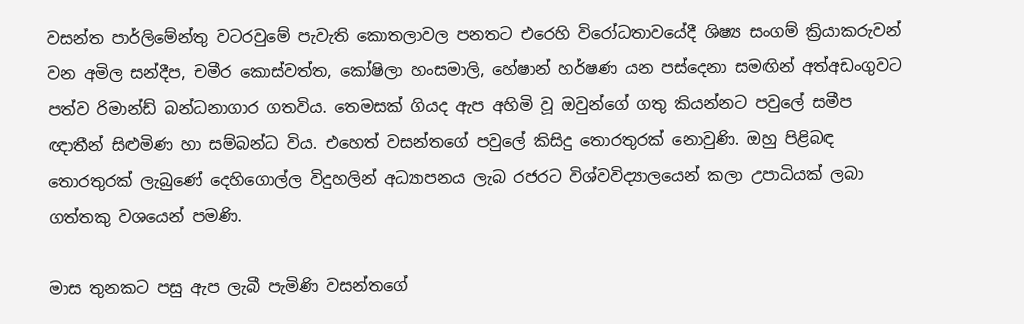වසන්ත පාර්ලිමේන්තු වටරවුමේ පැවැති කොතලාවල පනතට එරෙහි විරෝධතාවයේදී ශිෂ්‍ය සංගම් ක්‍රියාකරුවන් වන අමිල සන්දීප, චමීර කොස්වත්ත, කෝෂිලා හංසමාලි, හේෂාන් හර්ෂණ යන පස්දෙනා සමඟින් අත්අඩංගුවට පත්ව රිමාන්ඩ් බන්ධනාගාර ගතවිය. තෙමසක් ගියද ඇප අහිමි වූ ඔවුන්ගේ ගතු කියන්නට පවුලේ සමීප ඥාතීන් සිළුමිණ හා සම්බන්ධ විය. එහෙත් වසන්තගේ පවුලේ කිසිදු තොරතුරක් නොවුණි. ඔහු පිළිබඳ තොරතුරක් ලැබුණේ දෙහිගොල්ල විදුහලින් අධ්‍යාපනය ලැබ රජරට විශ්වවිද්‍යාලයෙන් කලා උපාධියක් ලබා ගත්තකු වශයෙන් පමණි.

මාස තුනකට පසු ඇප ලැබී පැමිණි වසන්තගේ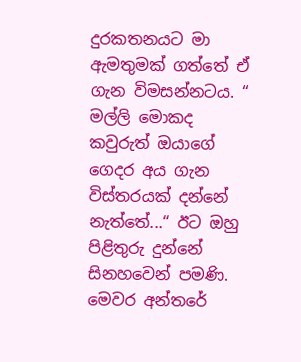දුරකතනයට මා ඇමතුමක් ගත්තේ ඒ ගැන විමසන්නටය. “ මල්ලි මොකද කවුරුත් ඔයාගේ ගෙදර අය ගැන විස්තරයක් දන්නේ නැත්තේ...“ ඊට ඔහු පිළිතුරු දුන්නේ සිනහවෙන් පමණි. මෙවර අන්තරේ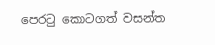පෙරටු කොටගත් වසන්ත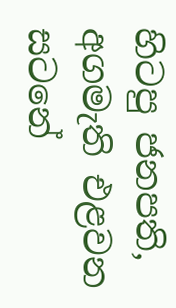හිටපු ජනපති, අගමැති එළවන සටනේ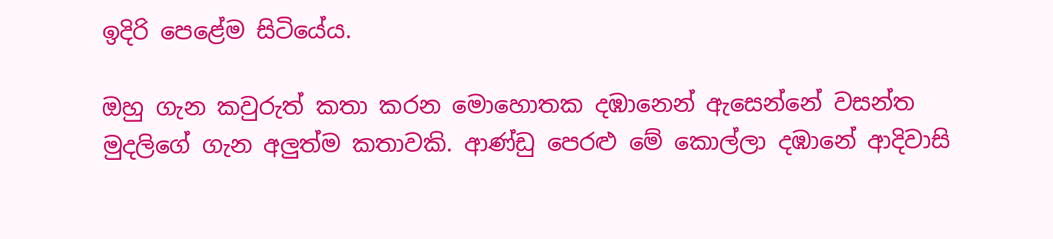ඉදිරි පෙළේම සිටියේය.

ඔහු ගැන කවුරුත් කතා කරන මොහොතක දඹානෙන් ඇසෙන්නේ වසන්ත මුදලිගේ ගැන අලුත්ම කතාවකි. ආණ්ඩු පෙරළු මේ කොල්ලා දඹානේ ආදිවාසි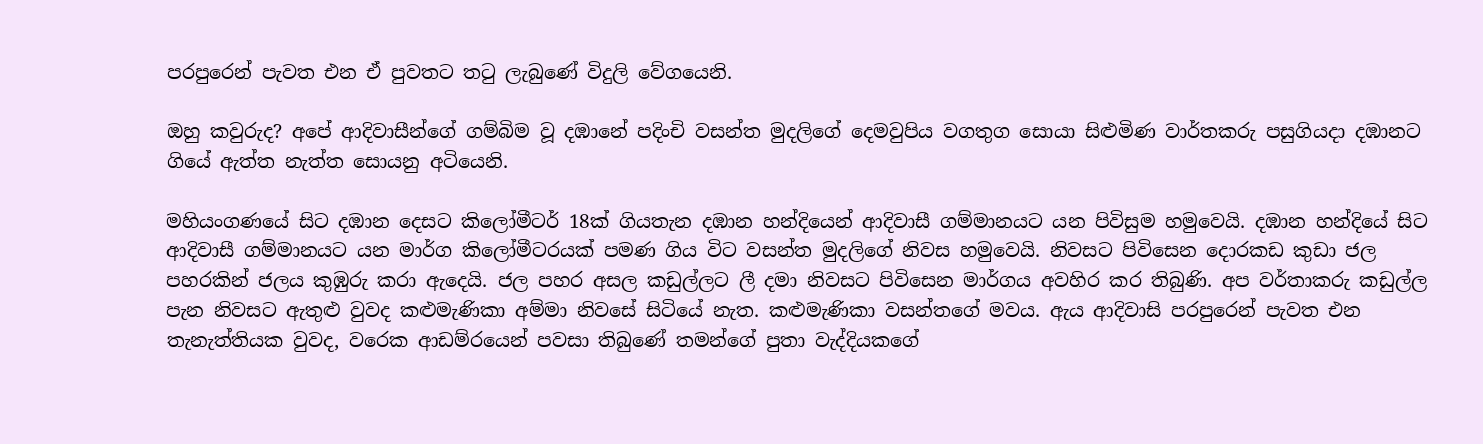පරපුරෙන් පැවත එන ඒ පුවතට තටු ලැබුණේ විදුලි වේගයෙනි.

ඔහු කවුරුද? අපේ ආදිවාසීන්ගේ ගම්බිම වූ දඹානේ පදිංචි වසන්ත මුදලිගේ දෙමවුපිය වගතුග සොයා සිළුමිණ වාර්තකරු පසුගියදා දඹානට ගියේ ඇත්ත නැත්ත සොයනු අටියෙනි.

මහියංගණයේ සිට දඹාන දෙසට කිලෝමීටර් 18ක් ගියතැන දඹාන හන්දියෙන් ආදිවාසී ගම්මානයට යන පිවිසුම හමුවෙයි. දඹාන හන්දියේ සිට ආදිවාසී ගම්මානයට යන මාර්ග කිලෝමීටරයක් පමණ ගිය විට වසන්ත මුදලිගේ නිවස හමුවෙයි. නිවසට පිවිසෙන දොරකඩ කුඩා ජල පහරකින් ජලය කුඹුරු කරා ඇදෙයි. ජල පහර අසල කඩුල්ලට ලී දමා නිවසට පිවිසෙන මාර්ගය අවහිර කර තිබුණි. අප වර්තාකරු කඩුල්ල පැන නිවසට ඇතුළු වුවද කළුමැණිකා අම්මා නිවසේ සිටියේ නැත. කළුමැණිකා වසන්තගේ මවය. ඇය ආදිවාසි පරපුරෙන් පැවත එන තැනැත්තියක වුවද, වරෙක ආඩම්රයෙන් පවසා තිබුණේ තමන්ගේ පුතා වැද්දියකගේ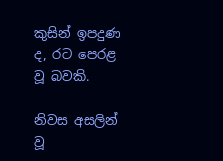කුසින් ඉපදුණ ද, රට පෙරළ වූ බවකි.

නිවස අසලින් වූ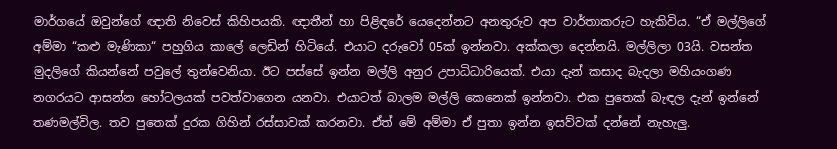මාර්ගයේ ඔවුන්ගේ ඥාති නිවෙස් කිහිපයකි. ඥාතීන් හා පිළිඳරේ යෙදෙන්නට අනතුරුව අප වාර්තාකරුට හැකිවිය. “ඒ මල්ලිගේ අම්මා “කළු මැණිකා“ පහුගිය කාලේ ලෙඩින් හිටියේ. එයාට දරුවෝ 05ක් ඉන්නවා. අක්කලා දෙන්නයි. මල්ලිලා 03යි. වසන්ත මුදලිගේ කියන්නේ පවුලේ තුන්වෙනියා. ඊට පස්සේ ඉන්න මල්ලි අනුර උපාධිධාරියෙක්. එයා දැන් කසාද බැදලා මහියංගණ නගරයට ආසන්න හෝටලයක් පවත්වාගෙන යනවා. එයාටත් බාලම මල්ලි කෙනෙක් ඉන්නවා. එක පුතෙක් බැඳල දැන් ඉන්නේ තණමල්විල. තව පුතෙක් දුරක ගිහින් රස්සාවක් කරනවා. ඒත් මේ අම්මා ඒ පුතා ඉන්න ඉසව්වක් දන්නේ නැහැලු.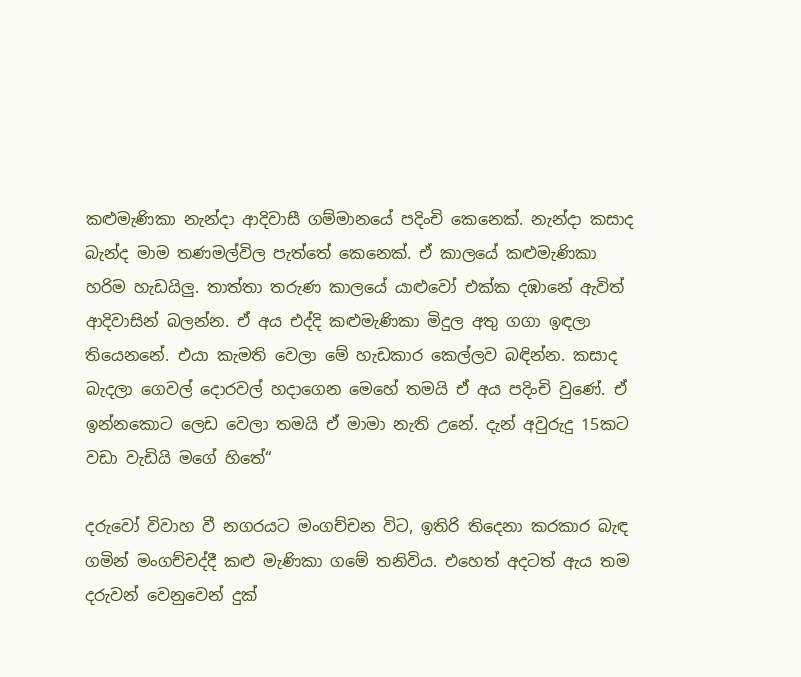කළුමැණිකා නැන්දා ආදිවාසී ගම්මානයේ පදිංචි කෙනෙක්. නැන්දා කසාද බැන්ද මාම තණමල්විල පැත්තේ කෙනෙක්. ඒ කාලයේ කළුමැණිකා හරිම හැඩයිලු. තාත්තා තරුණ කාලයේ යා‍ළුවෝ එක්ක දඹානේ ඇවිත් ආදිවාසින් බලන්න. ඒ අය එද්දි කළුමැණිකා මිදුල අතු ගගා ඉඳලා තියෙනනේ. එයා කැමති වෙලා මේ හැඩකාර කෙල්ලව බඳින්න. කසාද බැදලා ගෙවල් දොරවල් හදාගෙන මෙහේ තමයි ඒ අය පදිංචි වුණේ. ඒ ඉන්නකොට ලෙඩ වෙලා තමයි ඒ මාමා නැති උනේ. දැන් අවුරුදු 15කට වඩා වැඩියි මගේ හිතේ“

දරුවෝ විවාහ වී නගරයට මංගච්චන විට, ඉතිරි තිදෙනා කරකාර බැඳ ගමින් මංගච්චද්දී කළු මැණිකා ගමේ තනිවිය. එහෙත් අදටත් ඇය තම දරුවන් වෙනුවෙන් දුක්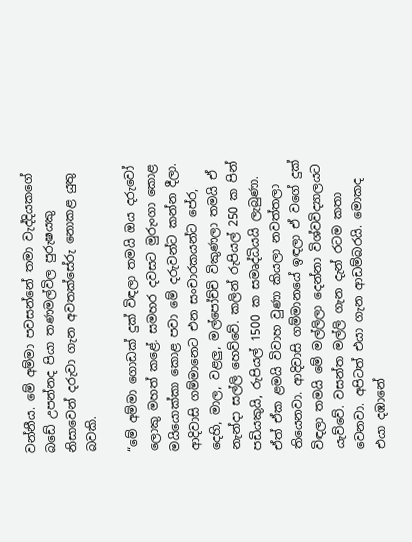වන්නීය. මේ අම්මා පවසන්නේ තමා වැද්දියකගේ බඩේ උපන්නද පියා තණමල්විල පුරුෂයකු නිසාවෙන් දරුවා ගැන අවතක්සේරු නොකළ යුතු බවකි.

“මේ අම්මා ගොඩක් දුක් විඳලා තමයි ඔය දරුවෝ ලොකු මහත් කළේ. සමහර දවසට මුරුංගා කොළ මයියොක්කා කොළ පවා මේ දරුවන්ට කන්න දීලා. ආදිවාසි ගම්මානෙට එන සංචාරකයන්ට පේර, දෙහි, මාල, වළලු, මල්පෝච්චි විකුණලා තමයි ඒ නැන්දා සල්ලි හෙව්වේ. කලින් රුපියල් 250 ක පින් පඩියකුයි, රුපියල් 1500 ක සමෘද්ධියයි ලැබුණා. ඒත් ඒක ළමයි විවාහ වුණා කියලා නවත්තලා තියෙනවා. ආදිවාසි ගම්මානයේ ඉඳලා ඒ වගේ දුක් විඳලා තමයි මේ මල්ලිලා දෙන්නා විශ්වවිද්‍යාලයට යැව්වේ. වසන්ත මල්ලි ගැන දැන් රටම කතා වෙනවා. අපිටත් එයා ගැන ආඩම්බරයි. මොකද එයා දඹානේ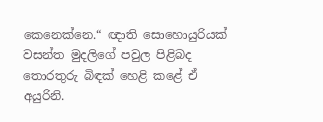කෙනෙක්නෙ.“ ඥාති සොහොයුරියක් වසන්ත මුදලිගේ පවුල පිළිබද තොරතුරු බිඳක් හෙළි කළේ ඒ අයුරිනි.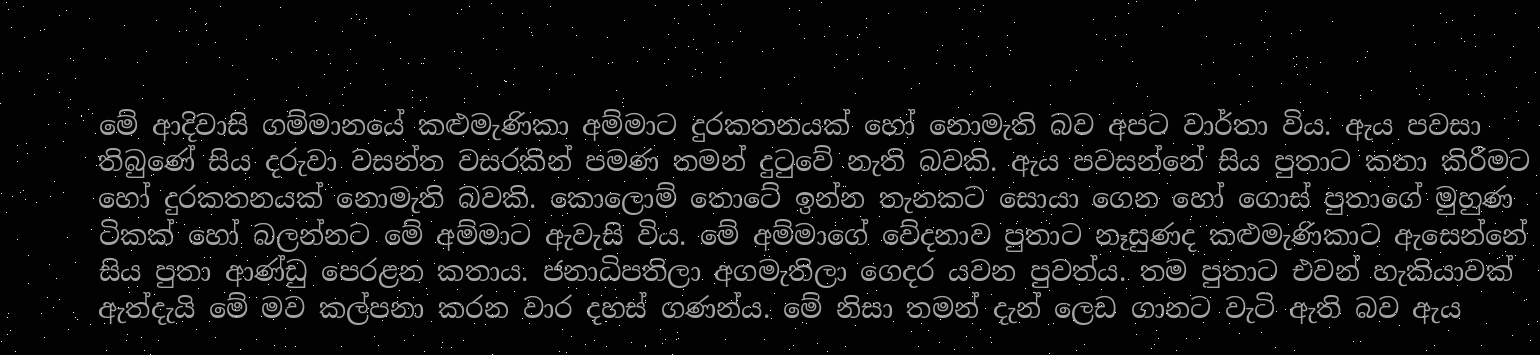මේ ආදිවාසි ගම්මානයේ කළුමැණිකා අම්මාට දුරකතනයක් හෝ නොමැති බව අපට වාර්තා විය. ඇය පවසා තිබුණේ සිය දරුවා වසන්ත වසරකින් පමණ තමන් දුටුවේ නැති බවකි. ඇය පවසන්නේ සිය පුතාට කතා කිරීමට හෝ දුරකතනයක් නොමැති බවකි. කොලොම් තොටේ ඉන්න තැනකට සොයා ගෙන හෝ ගොස් පුතාගේ මුහුණ ටිකක් හෝ බලන්නට මේ අම්මාට ඇවැසි විය. මේ අම්මාගේ වේදනාව පුතාට නෑසුණද කළුමැණිකාට ඇසෙන්නේ සිය පුතා ආණ්ඩු පෙරළන කතාය. ජනාධිපතිලා අගමැතිලා ගෙදර යවන පුවත්ය. තම පුතාට එවන් හැකියාවක් ඇත්දැයි මේ මව කල්පනා කරන වාර දහස් ගණන්ය. මේ නිසා තමන් දැන් ලෙඩ ගානට වැටි ඇති බව ඇය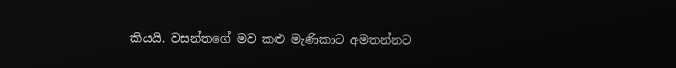කියයි. වසන්තගේ මව කළු මැණිකාට අමතන්නට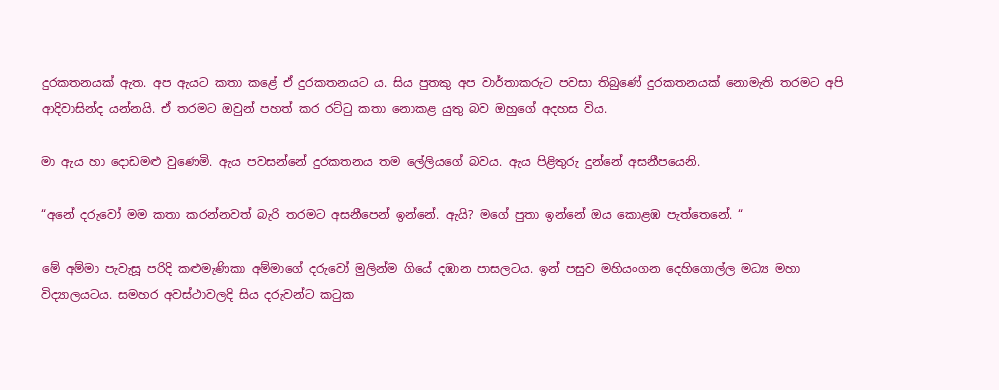දුරකතනයක් ඇත. අප ඇයට කතා කළේ ඒ දුරකතනයට ය. සිය පුතකු අප වාර්තාකරුට පවසා තිබුණේ දුරකතනයක් නොමැති තරමට අපි ආදිවාසින්ද යන්නයි. ඒ තරමට ඔවුන් පහත් කර රට්ටු කතා නොකළ යුතු බව ඔහුගේ අදහස විය.

මා ඇය හා දොඩමළු වුණෙමි. ඇය පවසන්නේ දුරකතනය තම ලේලියගේ බවය. ඇය පිළිතුරු දුන්නේ අසනීපයෙනි.

“අනේ දරුවෝ මම කතා කරන්නවත් බැරි තරමට අසනීපෙන් ඉන්නේ. ඇයි? මගේ පුතා ඉන්නේ ඔය කොළඹ පැත්තෙනේ. “

මේ අම්මා පැවැසූ පරිදි කළුමැණිකා අම්මාගේ දරුවෝ මුලින්ම ගියේ දඹාන පාසලටය. ඉන් පසුව මහියංගන දෙහිගොල්ල මධ්‍ය මහා විද්‍යාලයටය. සමහර අවස්ථාවලදි සිය දරුවන්ට කටුක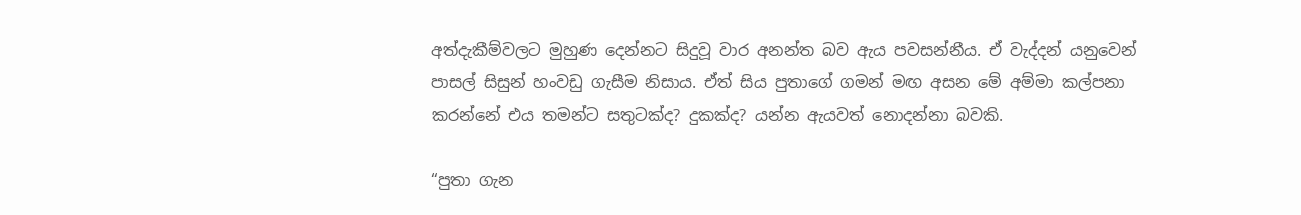අත්දැකීම්වලට මුහුණ දෙන්නට සිදුවූ වාර අනන්ත බව ඇය පවසන්නීය. ඒ වැද්දන් යනුවෙන් පාසල් සිසුන් හංවඩු ගැසීම නිසාය. ඒත් සිය පුතාගේ ගමන් මඟ අසන මේ අම්මා කල්පනා කරන්නේ එය තමන්ට සතුටක්ද? දුකක්ද? යන්න ඇයවත් නොදන්නා බවකි.

“පුතා ගැන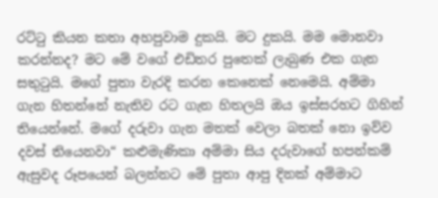රට්ටු කියන කතා අහපුවාම දුකයි. මට දුකයි. මම මොනවා කරන්නද? මට මේ වගේ එඩිතර පුතෙක් ලැබුණ එක ගැන සතුටුයි. මගේ පුතා වැරදි කරන කෙනෙක් නෙමෙයි. අම්මා ගැන හිතන්නේ නැතිව රට ගැන හිතලයි ඔය ඉස්සරහට ගිහින් තියෙන්නේ. මගේ දරුවා ගැන මතක් වෙලා බතක් නො ඉව්ව දවස් තියෙනවා“ කළුමැණිකා අම්මා සිය දරුවාගේ හපන්කම් ඇසුවද රූපයෙන් බලන්නට මේ පුතා ආපු දිනක් අම්මාට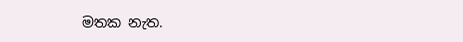මතක නැත.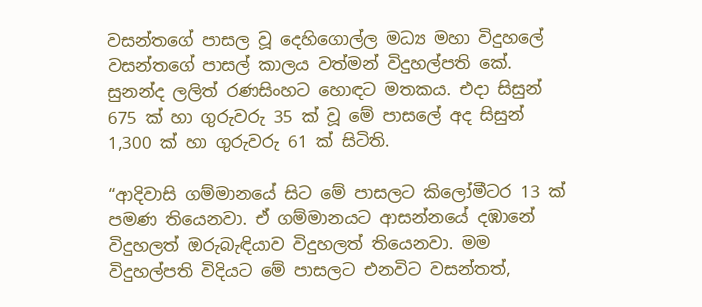වසන්තගේ පාසල වූ දෙහිගොල්ල මධ්‍ය මහා විදුහලේ වසන්තගේ පාසල් කාලය වත්මන් විදුහල්පති කේ. සුනන්ද ලලිත් රණසිංහට හොඳට මතකය. එදා සිසුන් 675 ක් හා ගුරුවරු 35 ක් වූ මේ පාසලේ අද සිසුන් 1,300 ක් හා ගුරුවරු 61 ක් සිටිති.

“ආදිවාසි ගම්මානයේ සිට මේ පාසලට කිලෝමීටර 13 ක් පමණ තියෙනවා. ඒ ගම්මානයට ආසන්නයේ දඹානේ විදුහලත් ඔරුබැඳියාව විදුහලත් තියෙනවා. මම විදුහල්පති විදියට මේ පාසලට එනවිට වසන්තත්,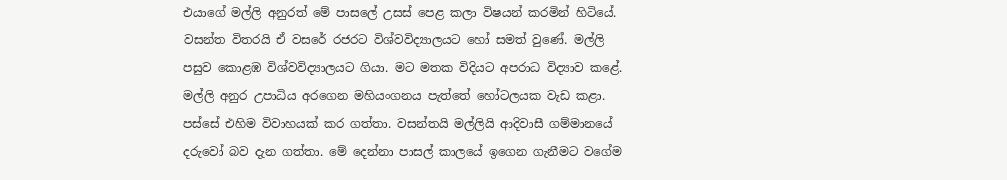එයාගේ මල්ලි අනුරත් මේ පාසලේ උසස් පෙළ කලා විෂයන් කරමින් හිටියේ. වසන්ත විතරයි ඒ වසරේ රජරට විශ්වවිද්‍යාලයට හෝ සමත් වුණේ. මල්ලි පසුව කොළඹ විශ්වවිද්‍යාලයට ගියා. මට මතක විදියට අපරාධ විද්‍යාව කළේ. මල්ලි අනුර උපාධිය අරගෙන මහියංගනය පැත්තේ හෝටලයක වැඩ කළා. පස්සේ එහිම විවාහයක් කර ගත්තා. වසන්තයි මල්ලියි ආදිවාසී ගම්මානයේ දරුවෝ බව දැන ගත්තා. මේ දෙන්නා පාසල් කාලයේ ඉගෙන ගැනීමට වගේම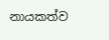නායකත්ව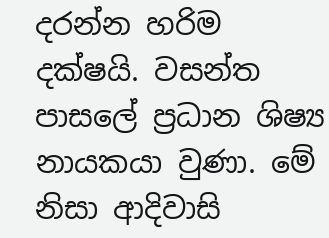දරන්න හරිම දක්ෂයි. වසන්ත පාසලේ ප්‍රධාන ශිෂ්‍ය නායකයා වුණා. මේ නිසා ආදිවාසි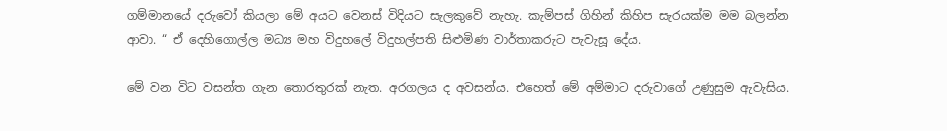ගම්මානයේ දරුවෝ කියලා මේ අයට වෙනස් විදියට සැලකුවේ නැහැ. කැම්පස් ගිහින් කිහිප සැරයක්ම මම බලන්න ආවා. “ ඒ දෙහිගොල්ල මධ්‍ය මහ විදුහලේ විදුහල්පති සිළුමිණ වාර්තාකරුට පැවැසූ දේය.

මේ වන විට වසන්ත ගැන තොරතුරක් නැත. අරගලය ද අවසන්ය. එහෙත් මේ අම්මාට දරුවාගේ උණුසුම ඇවැසිය.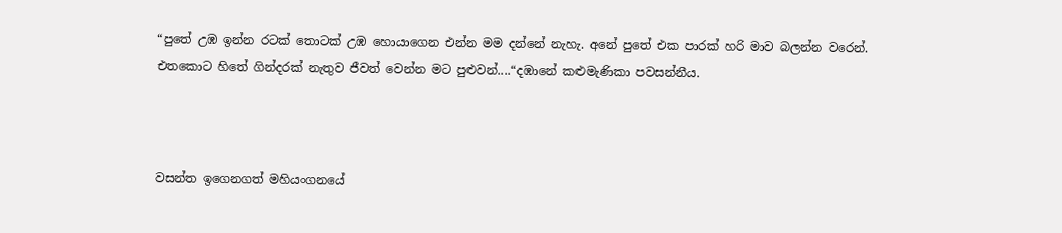“පුතේ උඹ ඉන්න රටක් තොටක් උඹ හොයාගෙන එන්න මම දන්නේ නැහැ. අනේ පුතේ එක පාරක් හරි මාව බලන්න වරෙන්. එතකොට හිතේ ගින්දරක් නැතුව ජීවත් වෙන්න මට පුළුවන්....“දඹානේ කළුමැණිකා පවසන්නීය.



වසන්ත ඉගෙනගත් මහියංගනයේ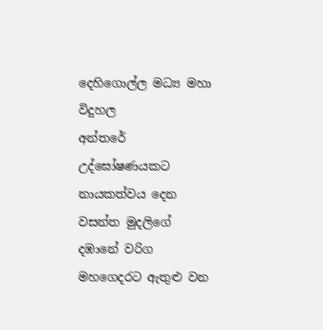දෙහිගොල්ල මධ්‍ය මහා විදුහල
අන්තරේ උද්ඝෝෂණයකට නායකත්වය දෙන වසන්ත මුදලිගේ
දඹානේ වරිග මහගෙදරට ඇතුළු වන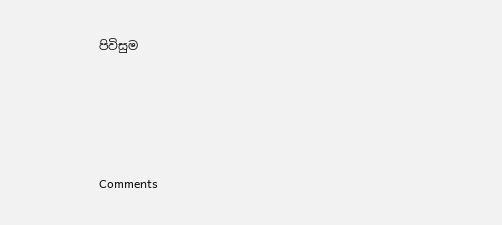පිවිසුම





Comments